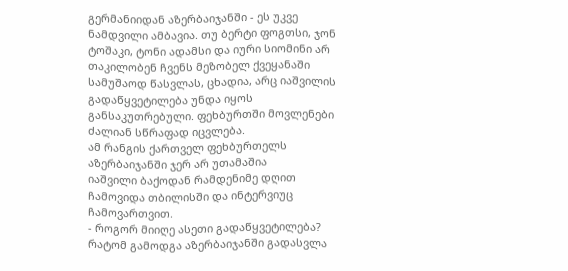გერმანიიდან აზერბაიჯანში - ეს უკვე ნამდვილი ამბავია. თუ ბერტი ფოგთსი, ჯონ ტოშაკი, ტონი ადამსი და იური სიომინი არ თაკილობენ ჩვენს მეზობელ ქვეყანაში სამუშაოდ წასვლას, ცხადია, არც იაშვილის გადაწყვეტილება უნდა იყოს განსაკუთრებული. ფეხბურთში მოვლენები ძალიან სწრაფად იცვლება.
ამ რანგის ქართველ ფეხბურთელს აზერბაიჯანში ჯერ არ უთამაშია
იაშვილი ბაქოდან რამდენიმე დღით ჩამოვიდა თბილისში და ინტერვიუც ჩამოვართვით.
- როგორ მიიღე ასეთი გადაწყვეტილება? რატომ გამოდგა აზერბაიჯანში გადასვლა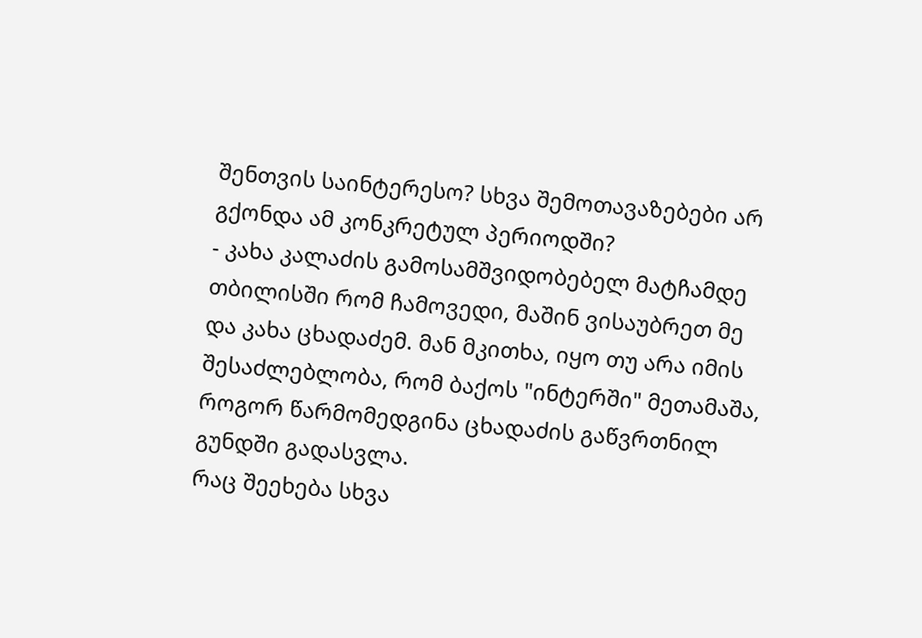შენთვის საინტერესო? სხვა შემოთავაზებები არ გქონდა ამ კონკრეტულ პერიოდში?
- კახა კალაძის გამოსამშვიდობებელ მატჩამდე თბილისში რომ ჩამოვედი, მაშინ ვისაუბრეთ მე და კახა ცხადაძემ. მან მკითხა, იყო თუ არა იმის შესაძლებლობა, რომ ბაქოს "ინტერში" მეთამაშა, როგორ წარმომედგინა ცხადაძის გაწვრთნილ გუნდში გადასვლა.
რაც შეეხება სხვა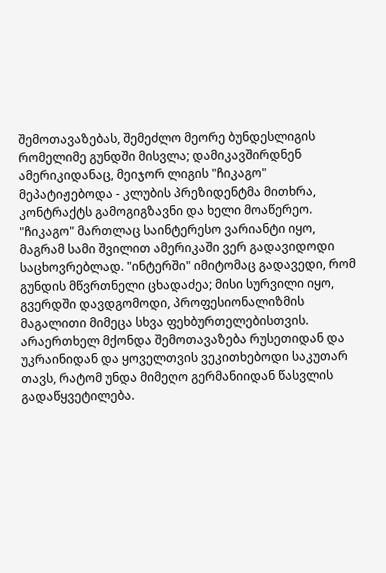შემოთავაზებას, შემეძლო მეორე ბუნდესლიგის რომელიმე გუნდში მისვლა; დამიკავშირდნენ ამერიკიდანაც, მეიჯორ ლიგის "ჩიკაგო" მეპატიჟებოდა - კლუბის პრეზიდენტმა მითხრა, კონტრაქტს გამოგიგზავნი და ხელი მოაწერეო.
"ჩიკაგო" მართლაც საინტერესო ვარიანტი იყო, მაგრამ სამი შვილით ამერიკაში ვერ გადავიდოდი საცხოვრებლად. "ინტერში" იმიტომაც გადავედი, რომ გუნდის მწვრთნელი ცხადაძეა; მისი სურვილი იყო, გვერდში დავდგომოდი, პროფესიონალიზმის მაგალითი მიმეცა სხვა ფეხბურთელებისთვის.
არაერთხელ მქონდა შემოთავაზება რუსეთიდან და უკრაინიდან და ყოველთვის ვეკითხებოდი საკუთარ თავს, რატომ უნდა მიმეღო გერმანიიდან წასვლის გადაწყვეტილება.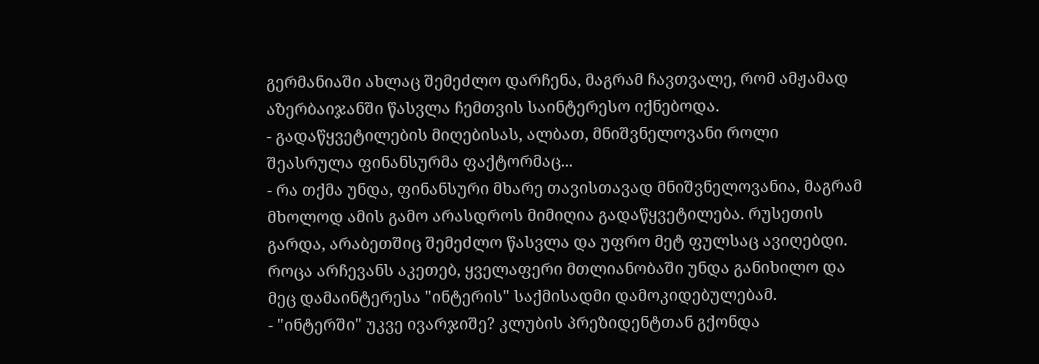გერმანიაში ახლაც შემეძლო დარჩენა, მაგრამ ჩავთვალე, რომ ამჟამად აზერბაიჯანში წასვლა ჩემთვის საინტერესო იქნებოდა.
- გადაწყვეტილების მიღებისას, ალბათ, მნიშვნელოვანი როლი შეასრულა ფინანსურმა ფაქტორმაც...
- რა თქმა უნდა, ფინანსური მხარე თავისთავად მნიშვნელოვანია, მაგრამ მხოლოდ ამის გამო არასდროს მიმიღია გადაწყვეტილება. რუსეთის გარდა, არაბეთშიც შემეძლო წასვლა და უფრო მეტ ფულსაც ავიღებდი. როცა არჩევანს აკეთებ, ყველაფერი მთლიანობაში უნდა განიხილო და მეც დამაინტერესა "ინტერის" საქმისადმი დამოკიდებულებამ.
- "ინტერში" უკვე ივარჯიშე? კლუბის პრეზიდენტთან გქონდა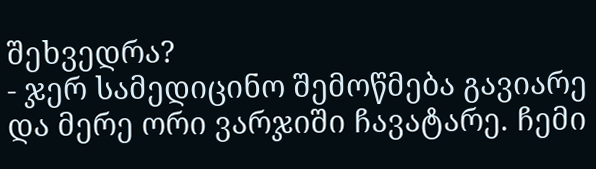შეხვედრა?
- ჯერ სამედიცინო შემოწმება გავიარე და მერე ორი ვარჯიში ჩავატარე. ჩემი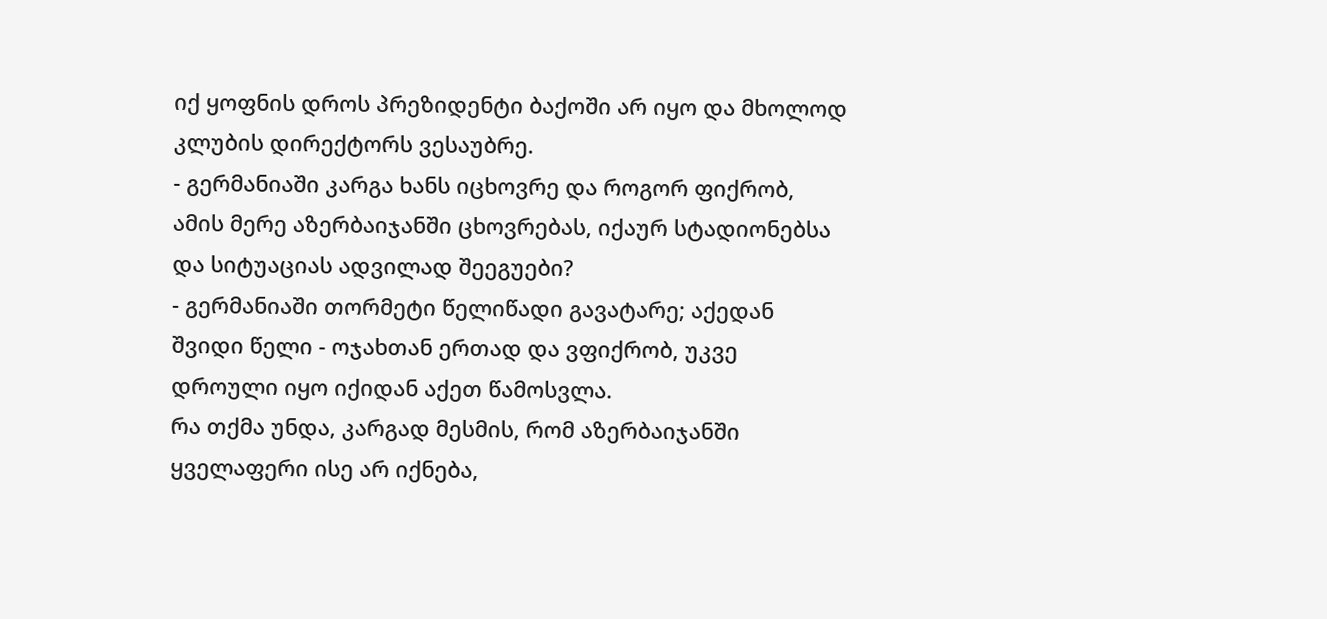იქ ყოფნის დროს პრეზიდენტი ბაქოში არ იყო და მხოლოდ კლუბის დირექტორს ვესაუბრე.
- გერმანიაში კარგა ხანს იცხოვრე და როგორ ფიქრობ, ამის მერე აზერბაიჯანში ცხოვრებას, იქაურ სტადიონებსა და სიტუაციას ადვილად შეეგუები?
- გერმანიაში თორმეტი წელიწადი გავატარე; აქედან შვიდი წელი - ოჯახთან ერთად და ვფიქრობ, უკვე დროული იყო იქიდან აქეთ წამოსვლა.
რა თქმა უნდა, კარგად მესმის, რომ აზერბაიჯანში ყველაფერი ისე არ იქნება,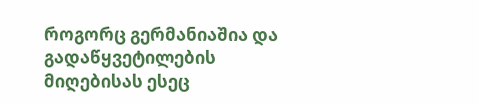როგორც გერმანიაშია და გადაწყვეტილების მიღებისას ესეც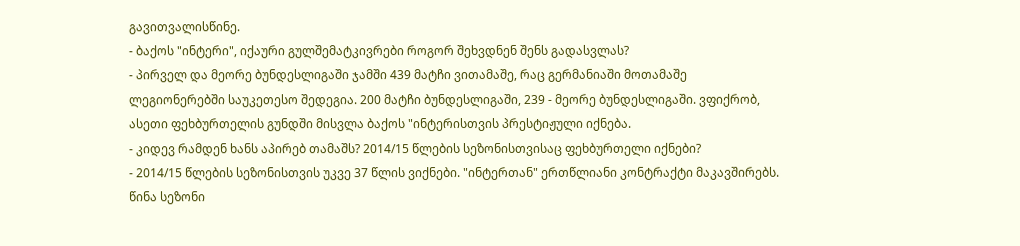გავითვალისწინე.
- ბაქოს "ინტერი", იქაური გულშემატკივრები როგორ შეხვდნენ შენს გადასვლას?
- პირველ და მეორე ბუნდესლიგაში ჯამში 439 მატჩი ვითამაშე, რაც გერმანიაში მოთამაშე ლეგიონერებში საუკეთესო შედეგია. 200 მატჩი ბუნდესლიგაში, 239 - მეორე ბუნდესლიგაში. ვფიქრობ, ასეთი ფეხბურთელის გუნდში მისვლა ბაქოს "ინტერისთვის პრესტიჟული იქნება.
- კიდევ რამდენ ხანს აპირებ თამაშს? 2014/15 წლების სეზონისთვისაც ფეხბურთელი იქნები?
- 2014/15 წლების სეზონისთვის უკვე 37 წლის ვიქნები. "ინტერთან" ერთწლიანი კონტრაქტი მაკავშირებს. წინა სეზონი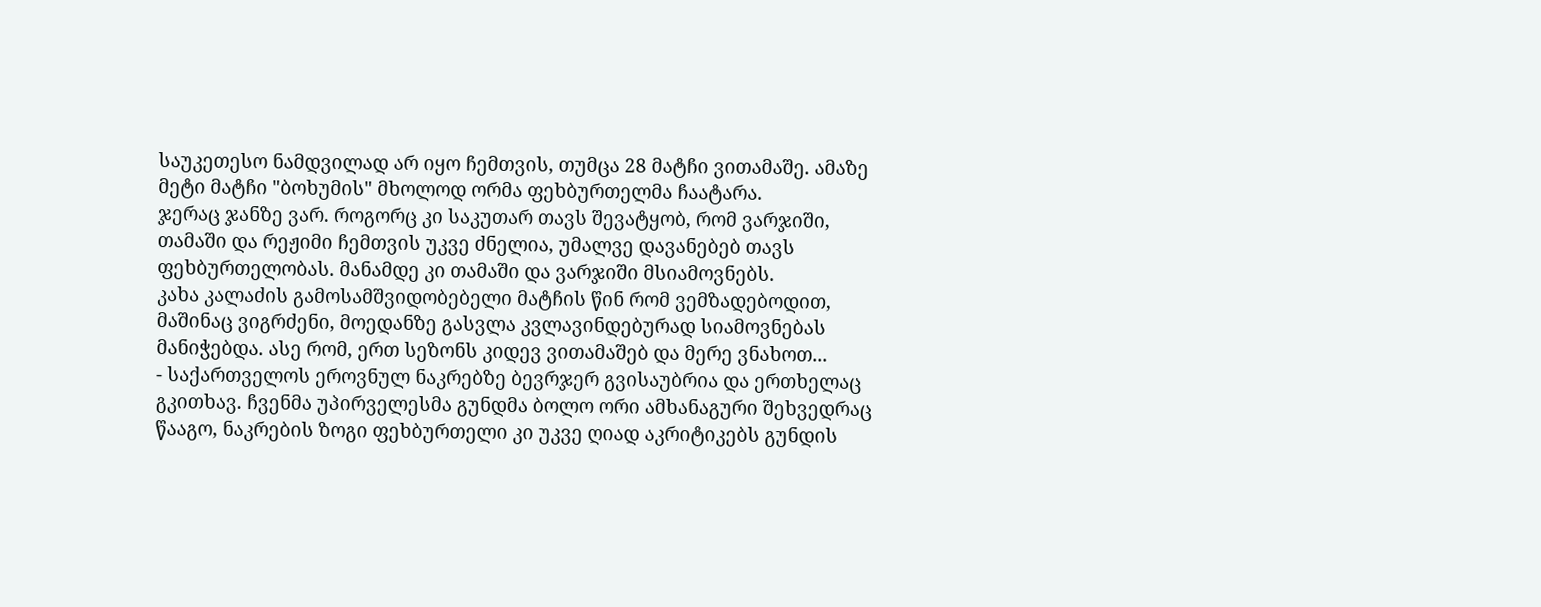საუკეთესო ნამდვილად არ იყო ჩემთვის, თუმცა 28 მატჩი ვითამაშე. ამაზე მეტი მატჩი "ბოხუმის" მხოლოდ ორმა ფეხბურთელმა ჩაატარა.
ჯერაც ჯანზე ვარ. როგორც კი საკუთარ თავს შევატყობ, რომ ვარჯიში, თამაში და რეჟიმი ჩემთვის უკვე ძნელია, უმალვე დავანებებ თავს ფეხბურთელობას. მანამდე კი თამაში და ვარჯიში მსიამოვნებს.
კახა კალაძის გამოსამშვიდობებელი მატჩის წინ რომ ვემზადებოდით, მაშინაც ვიგრძენი, მოედანზე გასვლა კვლავინდებურად სიამოვნებას მანიჭებდა. ასე რომ, ერთ სეზონს კიდევ ვითამაშებ და მერე ვნახოთ...
- საქართველოს ეროვნულ ნაკრებზე ბევრჯერ გვისაუბრია და ერთხელაც გკითხავ. ჩვენმა უპირველესმა გუნდმა ბოლო ორი ამხანაგური შეხვედრაც წააგო, ნაკრების ზოგი ფეხბურთელი კი უკვე ღიად აკრიტიკებს გუნდის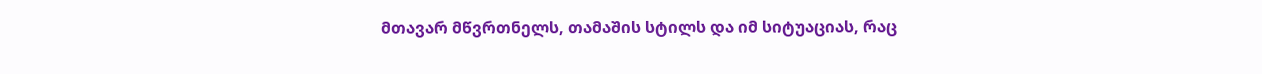მთავარ მწვრთნელს, თამაშის სტილს და იმ სიტუაციას, რაც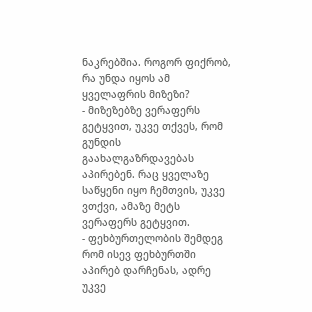ნაკრებშია. როგორ ფიქრობ, რა უნდა იყოს ამ ყველაფრის მიზეზი?
- მიზეზებზე ვერაფერს გეტყვით, უკვე თქვეს, რომ გუნდის გაახალგაზრდავებას აპირებენ. რაც ყველაზე საწყენი იყო ჩემთვის, უკვე ვთქვი, ამაზე მეტს ვერაფერს გეტყვით.
- ფეხბურთელობის შემდეგ რომ ისევ ფეხბურთში აპირებ დარჩენას, ადრე უკვე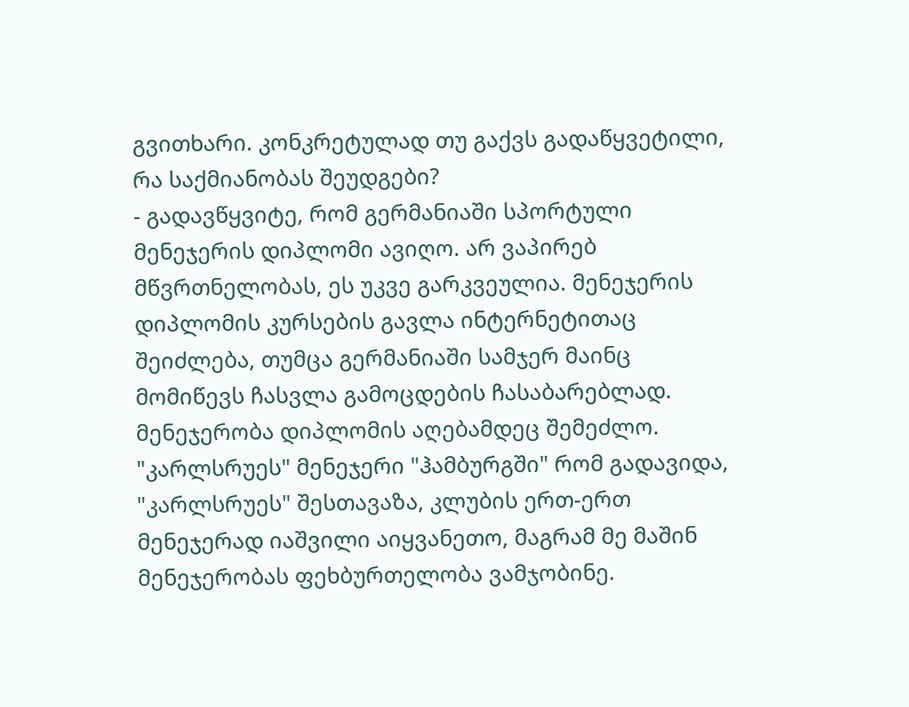გვითხარი. კონკრეტულად თუ გაქვს გადაწყვეტილი, რა საქმიანობას შეუდგები?
- გადავწყვიტე, რომ გერმანიაში სპორტული მენეჯერის დიპლომი ავიღო. არ ვაპირებ მწვრთნელობას, ეს უკვე გარკვეულია. მენეჯერის დიპლომის კურსების გავლა ინტერნეტითაც შეიძლება, თუმცა გერმანიაში სამჯერ მაინც მომიწევს ჩასვლა გამოცდების ჩასაბარებლად.
მენეჯერობა დიპლომის აღებამდეც შემეძლო. "კარლსრუეს" მენეჯერი "ჰამბურგში" რომ გადავიდა, "კარლსრუეს" შესთავაზა, კლუბის ერთ-ერთ მენეჯერად იაშვილი აიყვანეთო, მაგრამ მე მაშინ მენეჯერობას ფეხბურთელობა ვამჯობინე.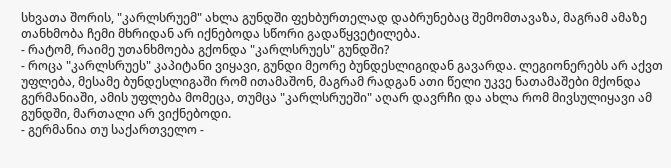სხვათა შორის, "კარლსრუემ" ახლა გუნდში ფეხბურთელად დაბრუნებაც შემომთავაზა, მაგრამ ამაზე თანხმობა ჩემი მხრიდან არ იქნებოდა სწორი გადაწყვეტილება.
- რატომ, რაიმე უთანხმოება გქონდა "კარლსრუეს" გუნდში?
- როცა "კარლსრუეს" კაპიტანი ვიყავი, გუნდი მეორე ბუნდესლიგიდან გავარდა. ლეგიონერებს არ აქვთ უფლება, მესამე ბუნდესლიგაში რომ ითამაშონ, მაგრამ რადგან ათი წელი უკვე ნათამაშები მქონდა გერმანიაში, ამის უფლება მომეცა, თუმცა "კარლსრუეში" აღარ დავრჩი და ახლა რომ მივსულიყავი ამ გუნდში, მართალი არ ვიქნებოდი.
- გერმანია თუ საქართველო -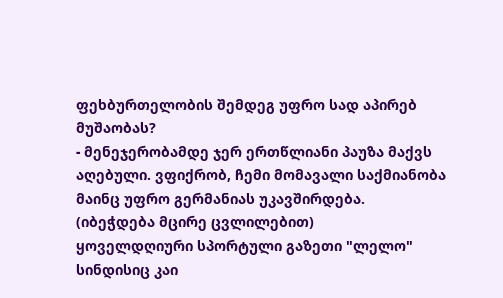ფეხბურთელობის შემდეგ უფრო სად აპირებ მუშაობას?
- მენეჯერობამდე ჯერ ერთწლიანი პაუზა მაქვს აღებული. ვფიქრობ, ჩემი მომავალი საქმიანობა მაინც უფრო გერმანიას უკავშირდება.
(იბეჭდება მცირე ცვლილებით)
ყოველდღიური სპორტული გაზეთი "ლელო"
სინდისიც კაი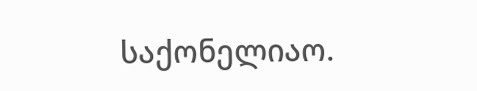საქონელიაო.